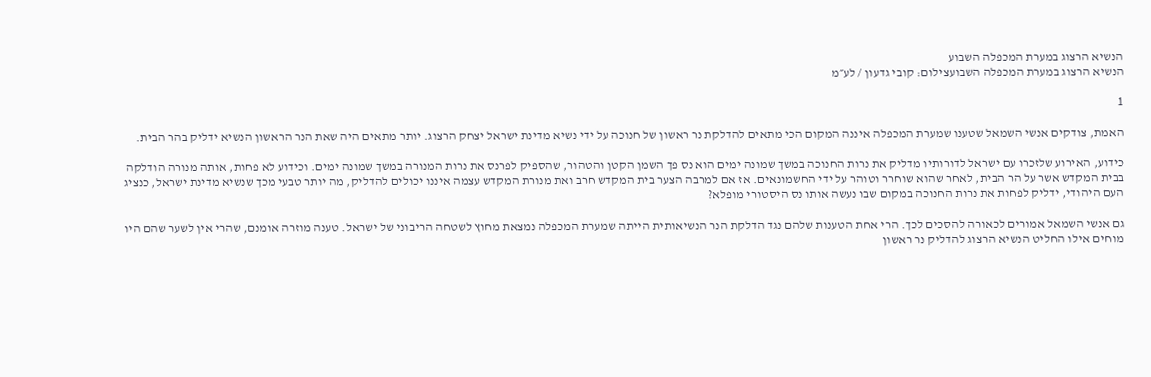הנשיא הרצוג במערת המכפלה השבוע
הנשיא הרצוג במערת המכפלה השבועצילום: קובי גדעון / לע״מ

1

האמת, צודקים אנשי השמאל שטענו שמערת המכפלה איננה המקום הכי מתאים להדלקת נר ראשון של חנוכה על ידי נשיא מדינת ישראל יצחק הרצוג. יותר מתאים היה שאת הנר הראשון הנשיא ידליק בהר הבית.

כידוע, האירוע שלזכרו עם ישראל לדורותיו מדליק את נרות החנוכה במשך שמונה ימים הוא נס פך השמן הקטן והטהור, שהספיק לפרנס את נרות המנורה במשך שמונה ימים. וכידוע לא פחות, אותה מנורה הודלקה בבית המקדש אשר על הר הבית, לאחר שהוא שוחרר וטוהר על ידי החשמונאים. אז אם למרבה הצער בית המקדש חרב ואת מנורת המקדש עצמה איננו יכולים להדליק, מה יותר טבעי מכך שנשיא מדינת ישראל, כנציג העם היהודי, ידליק לפחות את נרות החנוכה במקום שבו נעשה אותו נס היסטורי מופלא?

גם אנשי השמאל אמורים לכאורה להסכים לכך. הרי אחת הטענות שלהם נגד הדלקת הנר הנשיאותית הייתה שמערת המכפלה נמצאת מחוץ לשטחה הריבוני של ישראל. טענה מוזרה אומנם, שהרי אין לשער שהם היו מוחים אילו החליט הנשיא הרצוג להדליק נר ראשון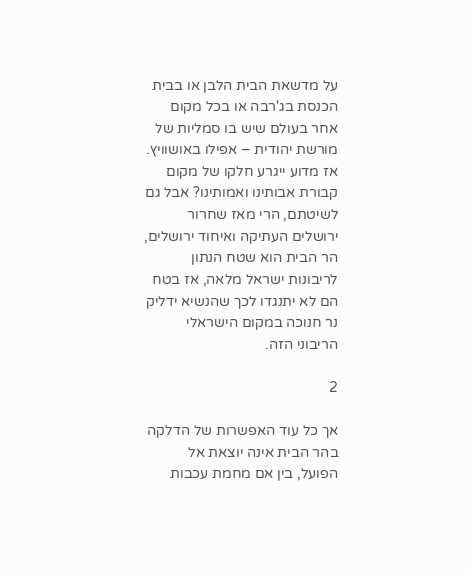על מדשאת הבית הלבן או בבית הכנסת בג'רבה או בכל מקום אחר בעולם שיש בו סמליות של מורשת יהודית – אפילו באושוויץ. אז מדוע ייגרע חלקו של מקום קבורת אבותינו ואמותינו? אבל גם לשיטתם, הרי מאז שחרור ירושלים העתיקה ואיחוד ירושלים, הר הבית הוא שטח הנתון לריבונות ישראל מלאה, אז בטח הם לא יתנגדו לכך שהנשיא ידליק נר חנוכה במקום הישראלי הריבוני הזה.

2

אך כל עוד האפשרות של הדלקה בהר הבית אינה יוצאת אל הפועל, בין אם מחמת עכבות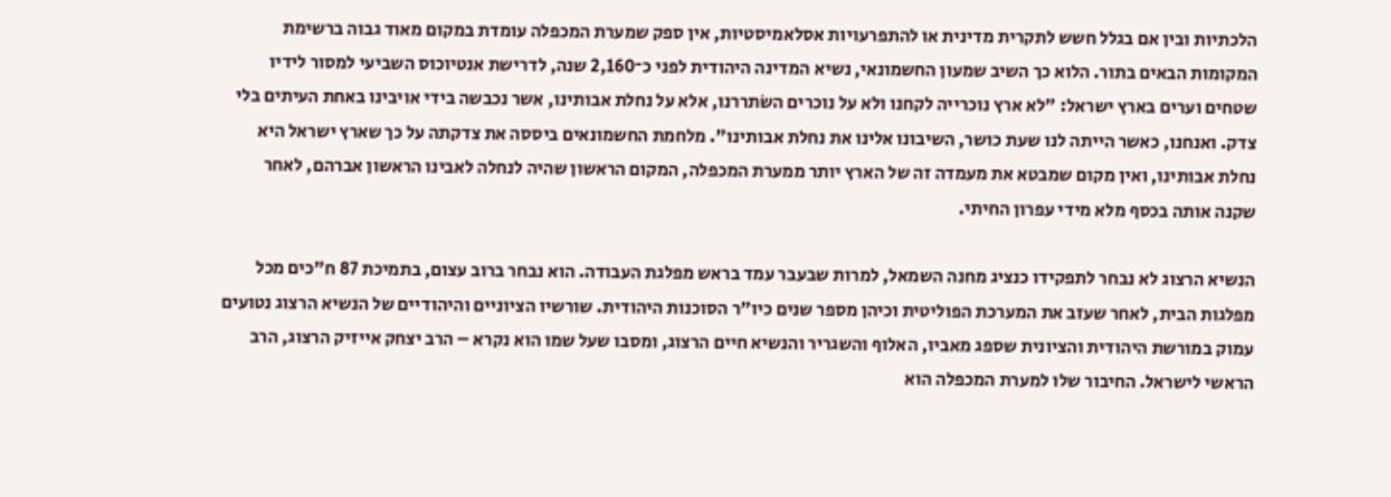הלכתיות ובין אם בגלל חשש לתקרית מדינית או להתפרעויות אסלאמיסטיות, אין ספק שמערת המכפלה עומדת במקום מאוד גבוה ברשימת המקומות הבאים בתור. הלוא כך השיב שמעון החשמונאי, נשיא המדינה היהודית לפני כ־2,160 שנה, לדרישת אנטיוכוס השביעי למסור לידיו שטחים וערים בארץ ישראל: "לא ארץ נוכרייה לקחנו ולא על נוכרים השֹתררנו, אלא על נחלת אבותינו, אשר נכבשה בידי אויבינו באחת העיתים בלי צדק. ואנחנו, כאשר הייתה לנו שעת כושר, השיבונו אלינו את נחלת אבותינו". מלחמת החשמונאים ביססה את צדקתה על כך שארץ ישראל היא נחלת אבותינו, ואין מקום שמבטא את מעמדה זה של הארץ יותר ממערת המכפלה, המקום הראשון שהיה לנחלה לאבינו הראשון אברהם, לאחר שקנה אותה בכסף מלא מידי עפרון החיתי.

הנשיא הרצוג לא נבחר לתפקידו כנציג מחנה השמאל, למרות שבעבר עמד בראש מפלגת העבודה. הוא נבחר ברוב עצום, בתמיכת 87 ח"כים מכל מפלגות הבית, לאחר שעזב את המערכת הפוליטית וכיהן מספר שנים כיו"ר הסוכנות היהודית. שורשיו הציוניים והיהודיים של הנשיא הרצוג נטועים עמוק במורשת היהודית והציונית שספג מאביו, האלוף והשגריר והנשיא חיים הרצוג, ומסבו שעל שמו הוא נקרא – הרב יצחק אייזיק הרצוג, הרב הראשי לישראל. החיבור שלו למערת המכפלה הוא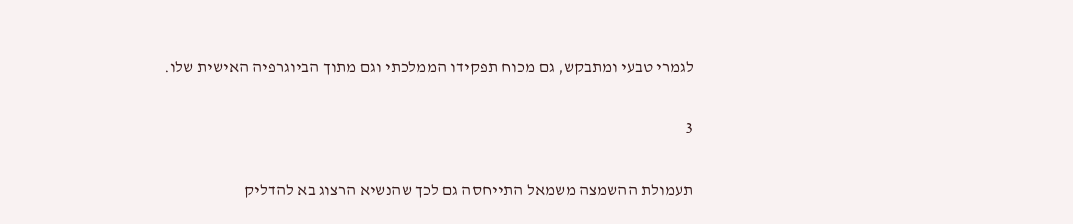לגמרי טבעי ומתבקש, גם מכוח תפקידו הממלכתי וגם מתוך הביוגרפיה האישית שלו.

3

תעמולת ההשמצה משמאל התייחסה גם לכך שהנשיא הרצוג בא להדליק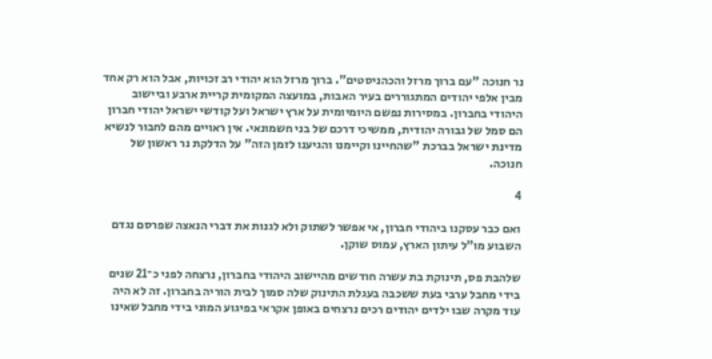נר חנוכה "עם ברוך מרזל והכהניסטים". ברוך מרזל הוא יהודי רב זכויות, אבל הוא רק אחד מבין אלפי יהודים המתגוררים בעיר האבות, במועצה המקומית קריית ארבע וביישוב היהודי בחברון. במסירות נפשם היומיומית על ארץ ישראל ועל קודשי ישראל יהודי חברון הם סמל של גבורה יהודית, ממשיכי דרכם של בני חשמונאי. אין ראויים מהם לחבור לנשיא מדינת ישראל בברכת "שהחיינו וקיימנו והגיענו לזמן הזה" על הדלקת נר ראשון של חנוכה.

4

ואם כבר עסקנו ביהודי חברון, אי אפשר לשתוק ולא לגנות את דברי הנאצה שפרסם נגדם השבוע מו"ל עיתון הארץ, עמוס שוקן.

שלהבת פס, תינוקת בת עשרה חודשים מהיישוב היהודי בחברון, נרצחה לפני כ־21 שנים בידי מחבל ערבי בעת ששכבה בעגלת התינוק שלה סמוך לבית הוריה בחברון. זה לא היה עוד מקרה שבו ילדים יהודים רכים נרצחים באופן אקראי בפיגוע המוני בידי מחבל שאינו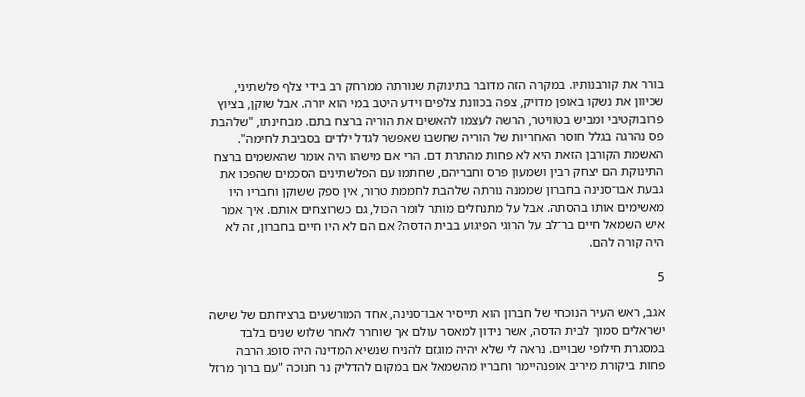בורר את קורבנותיו. במקרה הזה מדובר בתינוקת שנורתה ממרחק רב בידי צלף פלשתיני, שכיוון את נשקו באופן מדויק, צפה בכוונת צלפים וידע היטב במי הוא יורה. אבל שוקן, בציוץ פרובוקטיבי ומביש בטוויטר, הרשה לעצמו להאשים את הוריה ברצח בתם. מבחינתו, "שלהבת פס נהרגה בגלל חוסר האחריות של הוריה שחשבו שאפשר לגדל ילדים בסביבת לחימה". האשמת הקורבן הזאת היא לא פחות מהתרת דם. הרי אם מישהו היה אומר שהאשמים ברצח התינוקת הם יצחק רבין ושמעון פרס וחבריהם, שחתמו עם הפלשתינים הסכמים שהפכו את גבעת אבו־סנינה בחברון שממנה נורתה שלהבת לחממת טרור, אין ספק ששוקן וחבריו היו מאשימים אותו בהסתה. אבל על מתנחלים מותר לומר הכול, גם כשרוצחים אותם. איך אמר איש השמאל חיים בר־לב על הרוגי הפיגוע בבית הדסה? אם הם לא היו חיים בחברון, זה לא היה קורה להם.

5

אגב, ראש העיר הנוכחי של חברון הוא תייסיר אבו־סנינה, אחד המורשעים ברציחתם של שישה ישראלים סמוך לבית הדסה, אשר נידון למאסר עולם אך שוחרר לאחר שלוש שנים בלבד במסגרת חילופי שבויים. נראה לי שלא יהיה מוגזם להניח שנשיא המדינה היה סופג הרבה פחות ביקורת מיריב אופנהיימר וחבריו מהשמאל אם במקום להדליק נר חנוכה "עם ברוך מרזל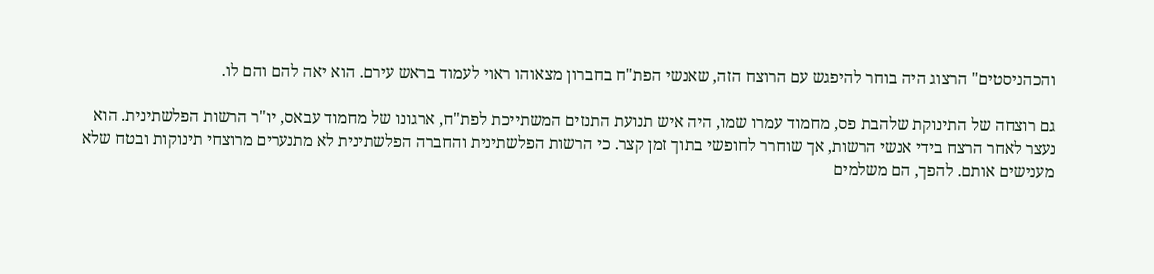והכהניסטים" הרצוג היה בוחר להיפגש עם הרוצח הזה, שאנשי הפת"ח בחברון מצאוהו ראוי לעמוד בראש עירם. הוא יאה להם והם לו.

גם רוצחה של התינוקת שלהבת פס, מחמוד עמרו שמו, היה איש תנועת התנזים המשתייכת לפת"ח, ארגונו של מחמוד עבאס, יו"ר הרשות הפלשתינית. הוא נעצר לאחר הרצח בידי אנשי הרשות, אך שוחרר לחופשי בתוך זמן קצר. כי הרשות הפלשתינית והחברה הפלשתינית לא מתנערים מרוצחי תינוקות ובטח שלא מענישים אותם. להפך, הם משלמים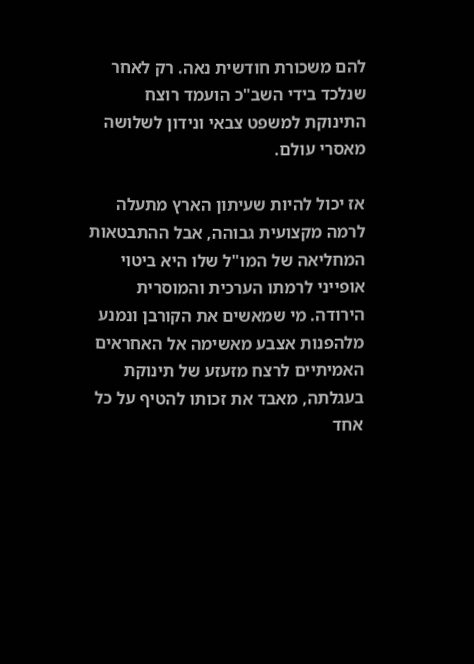להם משכורת חודשית נאה. רק לאחר שנלכד בידי השב"כ הועמד רוצח התינוקת למשפט צבאי ונידון לשלושה מאסרי עולם.

אז יכול להיות שעיתון הארץ מתעלה לרמה מקצועית גבוהה, אבל ההתבטאות המחליאה של המו"ל שלו היא ביטוי אופייני לרמתו הערכית והמוסרית הירודה. מי שמאשים את הקורבן ונמנע מלהפנות אצבע מאשימה אל האחראים האמיתיים לרצח מזעזע של תינוקת בעגלתה, מאבד את זכותו להטיף על כל אחד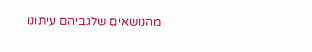מהנושאים שלגביהם עיתונו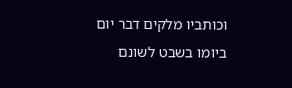וכותביו מלקים דבר יום ביומו בשבט לשונם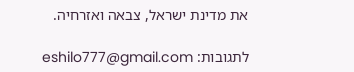את מדינת ישראל, צבאה ואזרחיה.

לתגובות: eshilo777@gmail.com